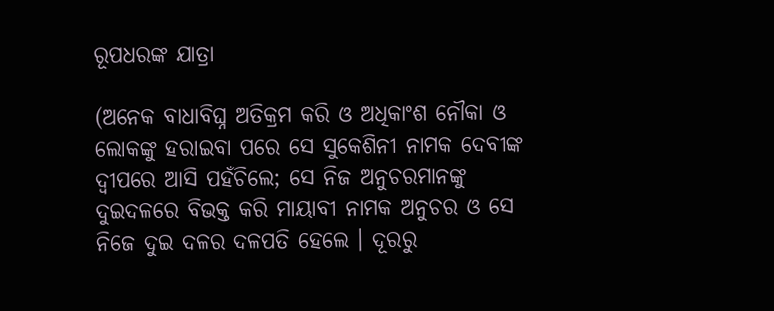ରୂପଧରଙ୍କ ଯାତ୍ରା

(ଅନେକ ବାଧାବିଘ୍ନ ଅତିକ୍ରମ କରି ଓ ଅଧିକାଂଶ ନୌକା ଓ ଲୋକଙ୍କୁ ହରାଇବା ପରେ ସେ ସୁକେଶିନୀ ନାମକ ଦେବୀଙ୍କ ଦ୍ୱୀପରେ ଆସି ପହଁଚିଲେ; ସେ ନିଜ ଅନୁଚରମାନଙ୍କୁ ଦୁଇଦଳରେ ବିଭକ୍ତ କରି ମାୟାବୀ ନାମକ ଅନୁଚର ଓ ସେ ନିଜେ ଦୁଇ ଦଳର ଦଳପତି ହେଲେ । ଦୂରରୁ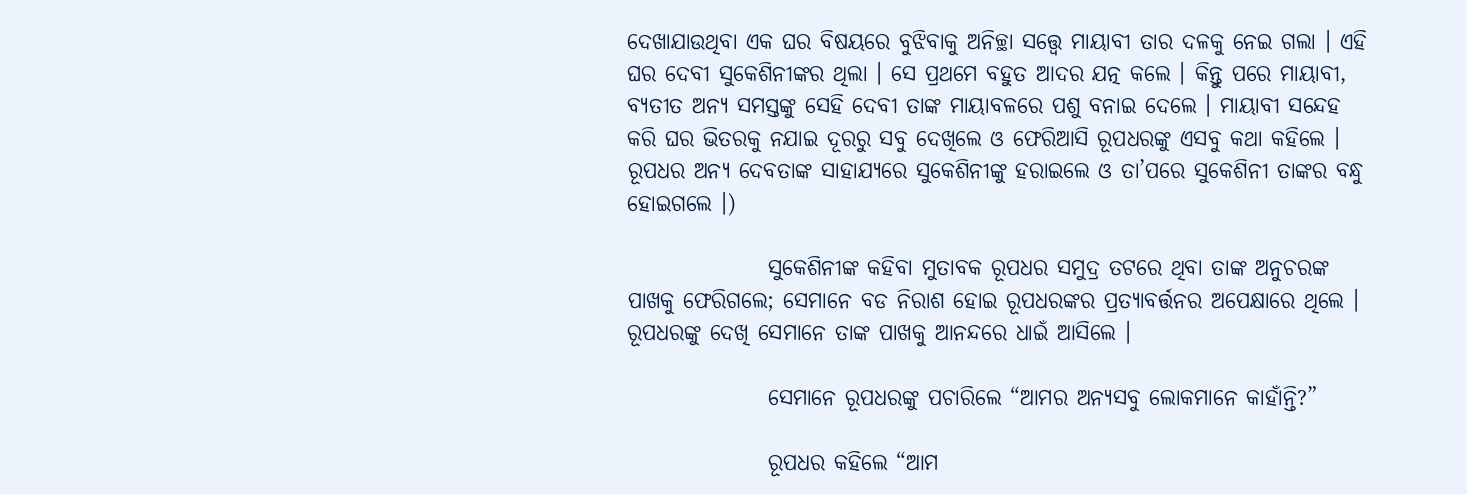ଦେଖାଯାଉଥିବା ଏକ ଘର ବିଷୟରେ ବୁଝିବାକୁ ଅନିଚ୍ଛା ସତ୍ତ୍ୱେ ମାୟାବୀ ତାର ଦଳକୁ ନେଇ ଗଲା । ଏହି ଘର ଦେବୀ ସୁକେଶିନୀଙ୍କର ଥିଲା । ସେ ପ୍ରଥମେ ବହୁତ ଆଦର ଯତ୍ନ କଲେ । କିନ୍ତୁ ପରେ ମାୟାବୀ, ବ୍ୟତୀତ ଅନ୍ୟ ସମସ୍ତଙ୍କୁ ସେହି ଦେବୀ ତାଙ୍କ ମାୟାବଳରେ ପଶୁ ବନାଇ ଦେଲେ । ମାୟାବୀ ସନ୍ଦେହ କରି ଘର ଭିତରକୁ ନଯାଇ ଦୂରରୁ ସବୁ ଦେଖିଲେ ଓ ଫେରିଆସି ରୂପଧରଙ୍କୁ ଏସବୁ କଥା କହିଲେ । ରୂପଧର ଅନ୍ୟ ଦେବତାଙ୍କ ସାହାଯ୍ୟରେ ସୁକେଶିନୀଙ୍କୁ ହରାଇଲେ ଓ ତା’ପରେ ସୁକେଶିନୀ ତାଙ୍କର ବନ୍ଧୁ ହୋଇଗଲେ ।)

                ସୁକେଶିନୀଙ୍କ କହିବା ମୁତାବକ ରୂପଧର ସମୁଦ୍ର ତଟରେ ଥିବା ତାଙ୍କ ଅନୁଚରଙ୍କ ପାଖକୁ ଫେରିଗଲେ; ସେମାନେ ବଡ ନିରାଶ ହୋଇ ରୂପଧରଙ୍କର ପ୍ରତ୍ୟାବର୍ତ୍ତନର ଅପେକ୍ଷାରେ ଥିଲେ । ରୂପଧରଙ୍କୁ ଦେଖି ସେମାନେ ତାଙ୍କ ପାଖକୁ ଆନନ୍ଦରେ ଧାଇଁ ଆସିଲେ ।

                ସେମାନେ ରୂପଧରଙ୍କୁ ପଚାରିଲେ “ଆମର ଅନ୍ୟସବୁ ଲୋକମାନେ କାହାଁନ୍ତି?”

                ରୂପଧର କହିଲେ “ଆମ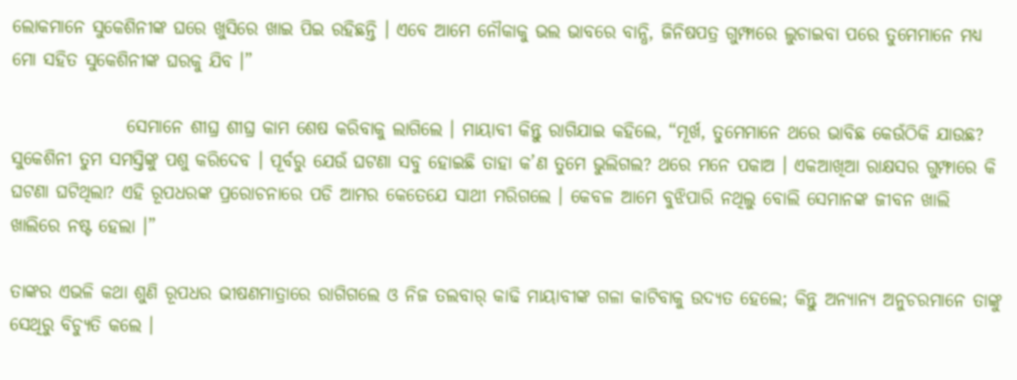ଲୋକମାନେ ସୁକେଶିନୀଙ୍କ ଘରେ ଖୁସିରେ ଖାଇ ପିଇ ରହିଛନ୍ତି । ଏବେ ଆମେ ନୌକାକୁ ଭଲ ଭାବରେ ବାନ୍ଧି, ଜିନିଷପତ୍ର ଗୁମ୍ଫାରେ ଲୁଚାଇବା ପରେ ତୁମେମାନେ ମଧ୍ୟ ମୋ ସହିତ ସୁକେଶିନୀଙ୍କ ଘରକୁ ଯିବ ।”

                ସେମାନେ ଶୀଘ୍ର ଶୀଘ୍ର କାମ ଶେଷ କରିବାକୁ ଲାଗିଲେ । ମାୟାବୀ କିନ୍ତୁ ରାଗିଯାଇ କହିଲେ, “ମୂର୍ଖ, ତୁମେମାନେ ଥରେ ଭାବିଛ କେଉଁଠିକି ଯାଉଛ? ସୁକେଶିନୀ ତୁମ ସମସ୍ତିଙ୍କୁ ପଶୁ କରିଦେବ । ପୂର୍ବରୁ ଯେଉଁ ଘଟଣା ସବୁ ହୋଇଛି ତାହା କ’ଣ ତୁମେ ଭୁଲିଗଲ? ଥରେ ମନେ ପକାଅ । ଏକଆଖିଆ ରାକ୍ଷସର ଗୁମ୍ଫାରେ କି ଘଟଣା ଘଟିଥିଲା? ଏହି ରୂପଧରଙ୍କ ପ୍ରରୋଚନାରେ ପଡି ଆମର କେତେଯେ ସାଥୀ ମରିଗଲେ । କେବଳ ଆମେ ବୁଝିପାରି ନଥିଲୁ ବୋଲି ସେମାନଙ୍କ ଜୀବନ ଖାଲି ଖାଲିରେ ନଷ୍ଟ ହେଲା ।”

ତାଙ୍କର ଏଭଳି କଥା ଶୁଣି ରୂପଧର ଭୀଷଣମାତ୍ରାରେ ରାଗିଗଲେ ଓ ନିଜ ତଲବାର୍ କାଢି ମାୟାବୀଙ୍କ ଗଳା କାଟିବାକୁ ଉଦ୍ୟତ ହେଲେ; କିନ୍ତୁ ଅନ୍ୟାନ୍ୟ ଅନୁଚରମାନେ ତାଙ୍କୁ ସେଥିରୁ ବିଚ୍ୟୁତି କଲେ ।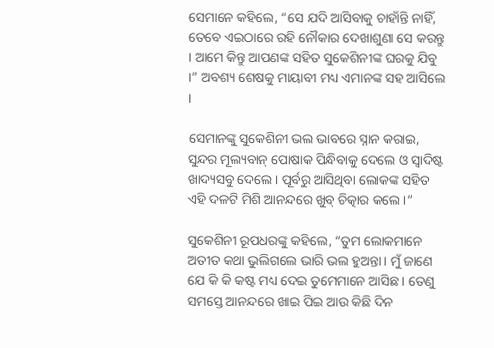ସେମାନେ କହିଲେ, “ସେ ଯଦି ଆସିବାକୁ ଚାହାଁନ୍ତି ନାହିଁ, ତେବେ ଏଇଠାରେ ରହି ନୌକାର ଦେଖାଶୁଣା ସେ କରନ୍ତୁ । ଆମେ କିନ୍ତୁ ଆପଣଙ୍କ ସହିତ ସୁକେଶିନୀଙ୍କ ଘରକୁ ଯିବୁ ।” ଅବଶ୍ୟ ଶେଷକୁ ମାୟାବୀ ମଧ୍ୟ ଏମାନଙ୍କ ସହ ଆସିଲେ ।

ସେମାନଙ୍କୁ ସୁକେଶିନୀ ଭଲ ଭାବରେ ସ୍ନାନ କରାଇ, ସୁନ୍ଦର ମୂଲ୍ୟବାନ୍ ପୋଷାକ ପିନ୍ଧିବାକୁ ଦେଲେ ଓ ସ୍ୱାଦିଷ୍ଟ ଖାଦ୍ୟସବୁ ଦେଲେ । ପୂର୍ବରୁ ଆସିଥିବା ଲୋକଙ୍କ ସହିତ ଏହି ଦଳଟି ମିଶି ଆନନ୍ଦରେ ଖୁବ୍ ଚିତ୍କାର କଲେ ।”

ସୁକେଶିନୀ ରୂପଧରଙ୍କୁ କହିଲେ, “ତୁମ ଲୋକମାନେ ଅତୀତ କଥା ଭୁଲିଗଲେ ଭାରି ଭଲ ହୁଅନ୍ତା । ମୁଁ ଜାଣେ ଯେ କି କି କଷ୍ଟ ମଧ୍ୟ ଦେଇ ତୁମେମାନେ ଆସିଛ । ତେଣୁ ସମସ୍ତେ ଆନନ୍ଦରେ ଖାଇ ପିଇ ଆଉ କିଛି ଦିନ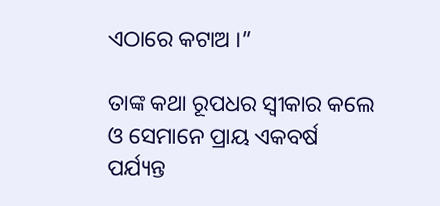ଏଠାରେ କଟାଅ ।”

ତାଙ୍କ କଥା ରୂପଧର ସ୍ୱୀକାର କଲେ ଓ ସେମାନେ ପ୍ରାୟ ଏକବର୍ଷ ପର୍ଯ୍ୟନ୍ତ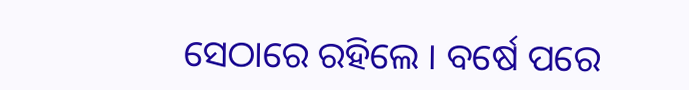ସେଠାରେ ରହିଲେ । ବର୍ଷେ ପରେ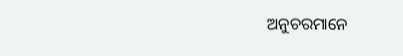ଅନୁଚରମାନେ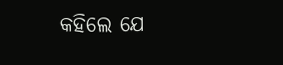କହିଲେ ଯେ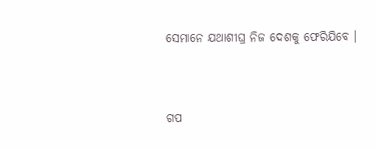ସେମାନେ ଯଥାଶୀଘ୍ର ନିଜ ଦେଶକୁ ଫେରିଯିବେ ।


ଗପ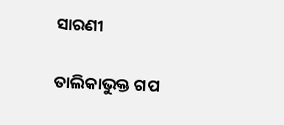ସାରଣୀ

ତାଲିକାଭୁକ୍ତ ଗପ